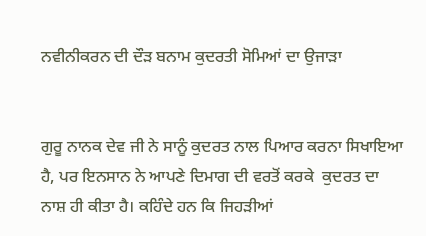ਨਵੀਨੀਕਰਨ ਦੀ ਦੌੜ ਬਨਾਮ ਕੁਦਰਤੀ ਸੋਮਿਆਂ ਦਾ ਉਜਾੜਾ


ਗੁਰੂ ਨਾਨਕ ਦੇਵ ਜੀ ਨੇ ਸਾਨੂੰ ਕੁਦਰਤ ਨਾਲ ਪਿਆਰ ਕਰਨਾ ਸਿਖਾਇਆ ਹੈ, ਪਰ ਇਨਸਾਨ ਨੇ ਆਪਣੇ ਦਿਮਾਗ ਦੀ ਵਰਤੋਂ ਕਰਕੇ  ਕੁਦਰਤ ਦਾ ਨਾਸ਼ ਹੀ ਕੀਤਾ ਹੈ। ਕਹਿੰਦੇ ਹਨ ਕਿ ਜਿਹੜੀਆਂ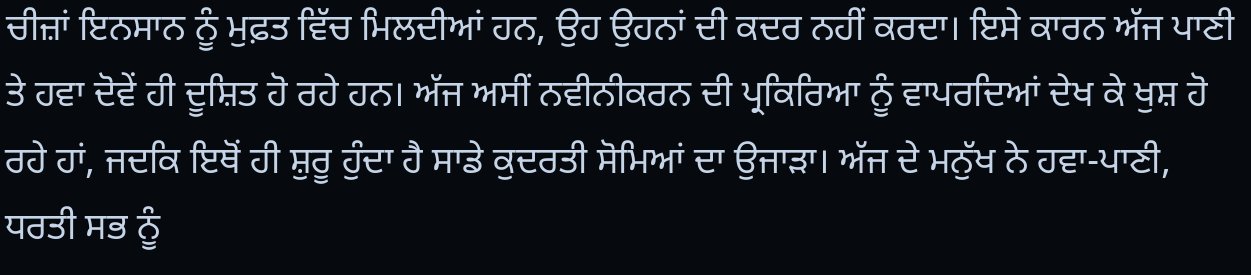ਚੀਜ਼ਾਂ ਇਨਸਾਨ ਨੂੰ ਮੁਫ਼ਤ ਵਿੱਚ ਮਿਲਦੀਆਂ ਹਨ, ਉਹ ਉਹਨਾਂ ਦੀ ਕਦਰ ਨਹੀਂ ਕਰਦਾ। ਇਸੇ ਕਾਰਨ ਅੱਜ ਪਾਣੀ ਤੇ ਹਵਾ ਦੋਵੇਂ ਹੀ ਦੂਸ਼ਿਤ ਹੋ ਰਹੇ ਹਨ। ਅੱਜ ਅਸੀਂ ਨਵੀਨੀਕਰਨ ਦੀ ਪ੍ਰਕਿਰਿਆ ਨੂੰ ਵਾਪਰਦਿਆਂ ਦੇਖ ਕੇ ਖੁਸ਼ ਹੋ ਰਹੇ ਹਾਂ, ਜਦਕਿ ਇਥੋਂ ਹੀ ਸ਼ੁਰੂ ਹੁੰਦਾ ਹੈ ਸਾਡੇ ਕੁਦਰਤੀ ਸੋਮਿਆਂ ਦਾ ਉਜਾੜਾ। ਅੱਜ ਦੇ ਮਨੁੱਖ ਨੇ ਹਵਾ-ਪਾਣੀ, ਧਰਤੀ ਸਭ ਨੂੰ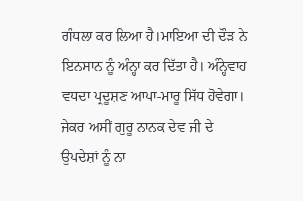ਗੰਧਲਾ ਕਰ ਲਿਆ ਹੈ।ਮਾਇਆ ਦੀ ਦੌੜ ਨੇ ਇਨਸਾਨ ਨੂੰ ਅੰਨ੍ਹਾ ਕਰ ਦਿੱਤਾ ਹੈ। ਅੰਨ੍ਹੇਵਾਹ ਵਧਦਾ ਪ੍ਰਦੂਸ਼ਣ ਆਪਾ-ਮਾਰੂ ਸਿੱਧ ਹੋਵੇਗਾ। ਜੇਕਰ ਅਸੀਂ ਗੁਰੂ ਨਾਨਕ ਦੇਵ ਜੀ ਦੇ ਉਪਦੇਸ਼ਾਂ ਨੂੰ ਨਾ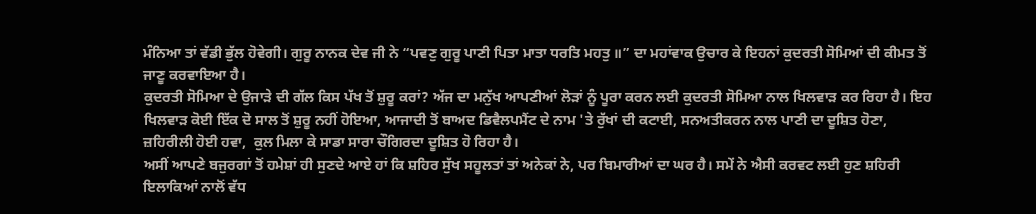ਮੰਨਿਆ ਤਾਂ ਵੱਡੀ ਭੁੱਲ ਹੋਵੇਗੀ। ਗੁਰੂ ਨਾਨਕ ਦੇਵ ਜੀ ਨੇ “ਪਵਣੁ ਗੁਰੂ ਪਾਣੀ ਪਿਤਾ ਮਾਤਾ ਧਰਤਿ ਮਹਤੁ ॥” ਦਾ ਮਹਾਂਵਾਕ ਉਚਾਰ ਕੇ ਇਹਨਾਂ ਕੁਦਰਤੀ ਸੋਮਿਆਂ ਦੀ ਕੀਮਤ ਤੋਂ ਜਾਣੂ ਕਰਵਾਇਆ ਹੈ।
ਕੁਦਰਤੀ ਸੋਮਿਆ ਦੇ ਉਜਾੜੇ ਦੀ ਗੱਲ ਕਿਸ ਪੱਖ ਤੋਂ ਸ਼ੁਰੂ ਕਰਾਂ? ਅੱਜ ਦਾ ਮਨੁੱਖ ਆਪਣੀਆਂ ਲੋੜਾਂ ਨੂੰ ਪੂਰਾ ਕਰਨ ਲਈ ਕੁਦਰਤੀ ਸੋਮਿਆ ਨਾਲ ਖਿਲਵਾੜ ਕਰ ਰਿਹਾ ਹੈ। ਇਹ ਖਿਲਵਾੜ ਕੋਈ ਇੱਕ ਦੋ ਸਾਲ ਤੋਂ ਸ਼ੁਰੂ ਨਹੀਂ ਹੋਇਆ, ਆਜਾਦੀ ਤੋਂ ਬਾਅਦ ਡਿਵੈਲਪਮੈਂਟ ਦੇ ਨਾਮ 'ਤੇ ਰੁੱਖਾਂ ਦੀ ਕਟਾਈ, ਸਨਅਤੀਕਰਨ ਨਾਲ ਪਾਣੀ ਦਾ ਦੂਸ਼ਿਤ ਹੋਣਾ, ਜ਼ਹਿਰੀਲੀ ਹੋਈ ਹਵਾ,  ਕੁਲ ਮਿਲਾ ਕੇ ਸਾਡਾ ਸਾਰਾ ਚੌਗਿਰਦਾ ਦੂਸ਼ਿਤ ਹੋ ਰਿਹਾ ਹੈ।
ਅਸੀਂ ਆਪਣੇ ਬਜੁਰਗਾਂ ਤੋਂ ਹਮੇਸ਼ਾਂ ਹੀ ਸੁਣਦੇ ਆਏ ਹਾਂ ਕਿ ਸ਼ਹਿਰ ਸੁੱਖ ਸਹੂਲਤਾਂ ਤਾਂ ਅਨੇਕਾਂ ਨੇ, ਪਰ ਬਿਮਾਰੀਆਂ ਦਾ ਘਰ ਹੈ। ਸਮੇਂ ਨੇ ਐਸੀ ਕਰਵਟ ਲਈ ਹੁਣ ਸ਼ਹਿਰੀ ਇਲਾਕਿਆਂ ਨਾਲੋਂ ਵੱਧ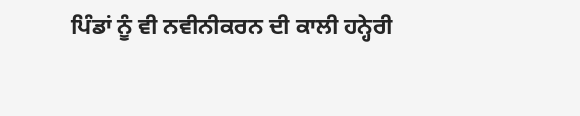ਪਿੰਡਾਂ ਨੂੰ ਵੀ ਨਵੀਨੀਕਰਨ ਦੀ ਕਾਲੀ ਹਨ੍ਹੇਰੀ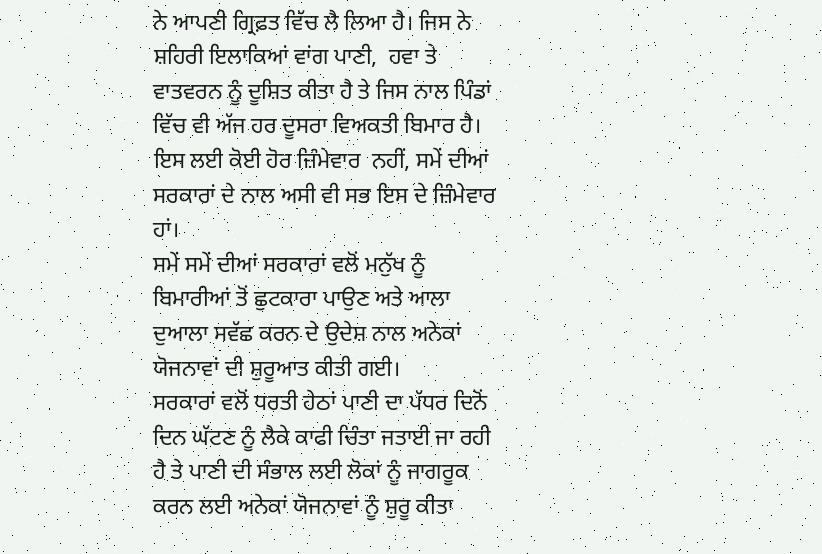ਨੇ ਆਪਣੀ ਗ੍ਰਿਫ਼ਤ ਵਿੱਚ ਲੈ ਲਿਆ ਹੈ। ਜਿਸ ਨੇ ਸ਼ਹਿਰੀ ਇਲਾਕਿਆਂ ਵਾਂਗ ਪਾਣੀ,  ਹਵਾ ਤੇ ਵਾਤਵਰਨ ਨੂੰ ਦੂਸ਼ਿਤ ਕੀਤਾ ਹੈ ਤੇ ਜਿਸ ਨਾਲ ਪਿੰਡਾਂ ਵਿੱਚ ਵੀ ਅੱਜ ਹਰ ਦੂਸਰਾ ਵਿਅਕਤੀ ਬਿਮਾਰ ਹੈ। ਇਸ ਲਈ ਕੋਈ ਹੋਰ ਜ਼ਿੰਮੇਵਾਰ  ਨਹੀਂ, ਸਮੇਂ ਦੀਆਂ ਸਰਕਾਰਾਂ ਦੇ ਨਾਲ ਅਸੀ ਵੀ ਸਭ ਇਸ ਦੇ ਜ਼ਿੰਮੇਵਾਰ ਹਾਂ।
ਸਮੇਂ ਸਮੇਂ ਦੀਆਂ ਸਰਕਾਰਾਂ ਵਲੋਂ ਮਨੁੱਖ ਨੂੰ ਬਿਮਾਰੀਆਂ ਤੋਂ ਛੁਟਕਾਰਾ ਪਾਉਣ ਅਤੇ ਆਲਾ ਦੁਆਲਾ ਸਵੱਛ ਕਰਨ ਦੇ ਉਦੇਸ਼ ਨਾਲ ਅਨੇਕਾਂ ਯੋਜਨਾਵਾਂ ਦੀ ਸ਼ੁਰੂਆਤ ਕੀਤੀ ਗਈ।
ਸਰਕਾਰਾਂ ਵਲੋਂ ਧਰਤੀ ਹੇਠਾਂ ਪਾਣੀ ਦਾ ਪੱਧਰ ਦਿਨੋਂ ਦਿਨ ਘੱਟਣ ਨੂੰ ਲੈਕੇ ਕਾਫੀ ਚਿੰਤਾ ਜਤਾਈ ਜਾ ਰਹੀ ਹੈ ਤੇ ਪਾਣੀ ਦੀ ਸੰਭਾਲ ਲਈ ਲੋਕਾਂ ਨੂੰ ਜਾਗਰੂਕ ਕਰਨ ਲਈ ਅਨੇਕਾਂ ਯੋਜਨਾਵਾਂ ਨੂੰ ਸ਼ੁਰੂ ਕੀਤਾ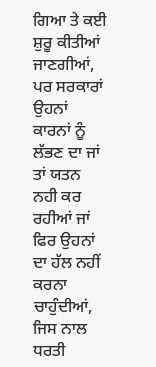ਗਿਆ ਤੇ ਕਈ ਸ਼ੁਰੂ ਕੀਤੀਆਂ ਜਾਣਗੀਆਂ, ਪਰ ਸਰਕਾਰਾਂ ਉਹਨਾਂ ਕਾਰਨਾਂ ਨੂੰ ਲੱਭਣ ਦਾ ਜਾਂ  ਤਾਂ ਯਤਨ ਨਹੀ ਕਰ ਰਹੀਆਂ ਜਾਂ ਫਿਰ ਉਹਨਾਂ ਦਾ ਹੱਲ ਨਹੀਂ ਕਰਨਾ ਚਾਹੁੰਦੀਆਂ, ਜਿਸ ਨਾਲ ਧਰਤੀ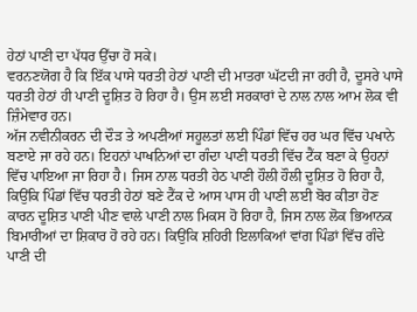ਹੇਠਾਂ ਪਾਣੀ ਦਾ ਪੱਧਰ ਉੱਚਾ ਹੋ ਸਕੇ।
ਵਰਨਣਯੋਗ ਹੈ ਕਿ ਇੱਕ ਪਾਸੇ ਧਰਤੀ ਹੇਠਾਂ ਪਾਣੀ ਦੀ ਮਾਤਰਾ ਘੱਟਦੀ ਜਾ ਰਹੀ ਹੈ, ਦੂਸਰੇ ਪਾਸੇ ਧਰਤੀ ਹੇਠਾਂ ਹੀ ਪਾਣੀ ਦੂਸ਼ਿਤ ਹੋ ਰਿਹਾ ਹੈ। ਉਸ ਲਈ ਸਰਕਾਰਾਂ ਦੇ ਨਾਲ ਨਾਲ ਆਮ ਲੋਕ ਵੀ ਜ਼ਿੰਮੇਵਾਰ ਹਨ।
ਅੱਜ ਨਵੀਨੀਕਰਨ ਦੀ ਦੌੜ ਤੇ ਅਪਣੀਆਂ ਸਹੂਲਤਾਂ ਲਈ ਪਿੰਡਾਂ ਵਿੱਚ ਹਰ ਘਰ ਵਿੱਚ ਪਖਾਨੇ ਬਣਾਏ ਜਾ ਰਹੇ ਹਨ। ਇਹਨਾਂ ਪਾਖਨਿਆਂ ਦਾ ਗੰਦਾ ਪਾਣੀ ਧਰਤੀ ਵਿੱਚ ਟੈਂਕ ਬਣਾ ਕੇ ਉਹਨਾਂ ਵਿੱਚ ਪਾਇਆ ਜਾ ਰਿਹਾ ਹੈ। ਜਿਸ ਨਾਲ ਧਰਤੀ ਹੇਠ ਪਾਣੀ ਹੌਲੀ ਹੌਲੀ ਦੂਸ਼ਿਤ ਹੋ ਰਿਹਾ ਹੈ, ਕਿਉਂਕਿ ਪਿੰਡਾਂ ਵਿੱਚ ਧਰਤੀ ਹੇਠਾਂ ਬਣੇ ਟੈਂਕ ਦੇ ਆਸ ਪਾਸ ਹੀ ਪਾਣੀ ਲਈ ਬੋਰ ਕੀਤਾ ਹੋਣ ਕਾਰਨ ਦੂਸ਼ਿਤ ਪਾਣੀ ਪੀਣ ਵਾਲੇ ਪਾਣੀ ਨਾਲ ਮਿਕਸ ਹੋ ਰਿਹਾ ਹੈ, ਜਿਸ ਨਾਲ ਲੋਕ ਭਿਆਨਕ ਬਿਮਾਰੀਆਂ ਦਾ ਸ਼ਿਕਾਰ ਹੋ ਰਹੇ ਹਨ। ਕਿਉਂਕਿ ਸ਼ਹਿਰੀ ਇਲਾਕਿਆਂ ਵਾਂਗ ਪਿੰਡਾਂ ਵਿੱਚ ਗੰਦੇ ਪਾਣੀ ਦੀ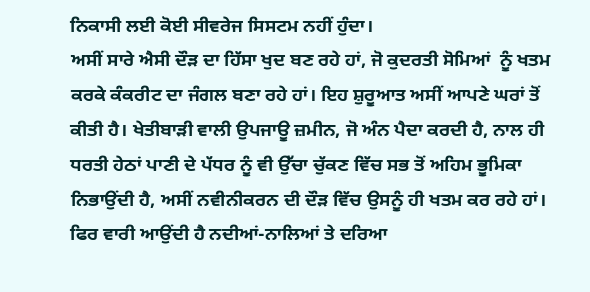ਨਿਕਾਸੀ ਲਈ ਕੋਈ ਸੀਵਰੇਜ ਸਿਸਟਮ ਨਹੀਂ ਹੁੰਦਾ।
ਅਸੀਂ ਸਾਰੇ ਐਸੀ ਦੌੜ ਦਾ ਹਿੱਸਾ ਖੁਦ ਬਣ ਰਹੇ ਹਾਂ, ਜੋ ਕੁਦਰਤੀ ਸੋਮਿਆਂ  ਨੂੰ ਖਤਮ ਕਰਕੇ ਕੰਕਰੀਟ ਦਾ ਜੰਗਲ ਬਣਾ ਰਹੇ ਹਾਂ। ਇਹ ਸ਼ੁਰੂਆਤ ਅਸੀਂ ਆਪਣੇ ਘਰਾਂ ਤੋਂ ਕੀਤੀ ਹੈ। ਖੇਤੀਬਾੜੀ ਵਾਲੀ ਉਪਜਾਊ ਜ਼ਮੀਨ, ਜੋ ਅੰਨ ਪੈਦਾ ਕਰਦੀ ਹੈ, ਨਾਲ ਹੀ ਧਰਤੀ ਹੇਠਾਂ ਪਾਣੀ ਦੇ ਪੱਧਰ ਨੂੰ ਵੀ ਉੱਚਾ ਚੁੱਕਣ ਵਿੱਚ ਸਭ ਤੋਂ ਅਹਿਮ ਭੂਮਿਕਾ ਨਿਭਾਉਂਦੀ ਹੈ, ਅਸੀਂ ਨਵੀਨੀਕਰਨ ਦੀ ਦੌੜ ਵਿੱਚ ਉਸਨੂੰ ਹੀ ਖਤਮ ਕਰ ਰਹੇ ਹਾਂ। ਫਿਰ ਵਾਰੀ ਆਉਂਦੀ ਹੈ ਨਦੀਆਂ-ਨਾਲਿਆਂ ਤੇ ਦਰਿਆ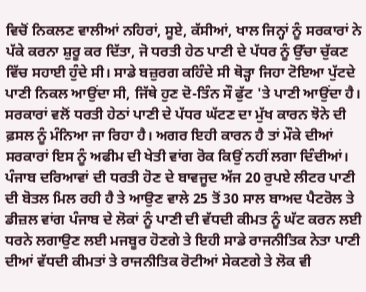ਵਿਚੋਂ ਨਿਕਲਣ ਵਾਲੀਆਂ ਨਹਿਰਾਂ, ਸੂਏ, ਕੱਸੀਆਂ, ਖਾਲ ਜਿਨ੍ਹਾਂ ਨੂੰ ਸਰਕਾਰਾਂ ਨੇ ਪੱਕੇ ਕਰਨਾ ਸ਼ੁਰੂ ਕਰ ਦਿੱਤਾ, ਜੋ ਧਰਤੀ ਹੇਠ ਪਾਣੀ ਦੇ ਪੱਧਰ ਨੂੰ ਉੱਚਾ ਚੁੱਕਣ ਵਿੱਚ ਸਹਾਈ ਹੁੰਦੇ ਸੀ। ਸਾਡੇ ਬਜ਼ੁਰਗ ਕਹਿੰਦੇ ਸੀ ਥੋੜ੍ਹਾ ਜਿਹਾ ਟੋਇਆ ਪੁੱਟਦੇ ਪਾਣੀ ਨਿਕਲ ਆਉਂਦਾ ਸੀ, ਜਿੱਥੇ ਹੁਣ ਦੋ-ਤਿੰਨ ਸੌ ਫੁੱਟ 'ਤੇ ਪਾਣੀ ਆਉਂਦਾ ਹੈ।
ਸਰਕਾਰਾਂ ਵਲੋਂ ਧਰਤੀ ਹੇਠਾਂ ਪਾਣੀ ਦੇ ਪੱਧਰ ਘੱਟਣ ਦਾ ਮੁੱਖ ਕਾਰਨ ਝੋਨੇ ਦੀ ਫ਼ਸਲ ਨੂੰ ਮੰਨਿਆ ਜਾ ਰਿਹਾ ਹੈ। ਅਗਰ ਇਹੀ ਕਾਰਨ ਹੈ ਤਾਂ ਮੌਕੇ ਦੀਆਂ ਸਰਕਾਰਾਂ ਇਸ ਨੂੰ ਅਫੀਮ ਦੀ ਖੇਤੀ ਵਾਂਗ ਰੋਕ ਕਿਉਂ ਨਹੀਂ ਲਗਾ ਦਿੰਦੀਆਂ। ਪੰਜਾਬ ਦਰਿਆਵਾਂ ਦੀ ਧਰਤੀ ਹੋਣ ਦੇ ਬਾਵਜੂਦ ਅੱਜ 20 ਰੁਪਏ ਲੀਟਰ ਪਾਣੀ ਦੀ ਬੋਤਲ ਮਿਲ ਰਹੀ ਹੈ ਤੇ ਆਉਣ ਵਾਲੇ 25 ਤੋਂ 30 ਸਾਲ ਬਾਅਦ ਪੈਟਰੋਲ ਤੇ ਡੀਜ਼ਲ ਵਾਂਗ ਪੰਜਾਬ ਦੇ ਲੋਕਾਂ ਨੂੰ ਪਾਣੀ ਦੀ ਵੱਧਦੀ ਕੀਮਤ ਨੂੰ ਘੱਟ ਕਰਨ ਲਈ ਧਰਨੇ ਲਗਾਉਣ ਲਈ ਮਜਬੂਰ ਹੋਣਗੇ ਤੇ ਇਹੀ ਸਾਡੇ ਰਾਜਨੀਤਿਕ ਨੇਤਾ ਪਾਣੀ ਦੀਆਂ ਵੱਧਦੀ ਕੀਮਤਾਂ ਤੇ ਰਾਜਨੀਤਿਕ ਰੋਟੀਆਂ ਸੇਕਣਗੇ ਤੇ ਲੋਕ ਵੀ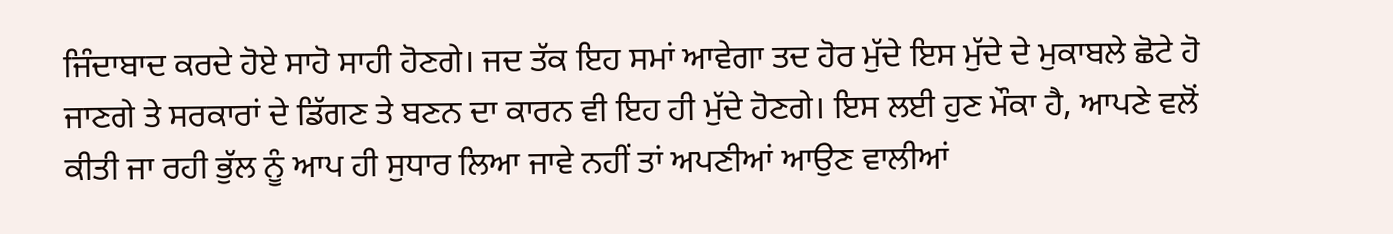ਜਿੰਦਾਬਾਦ ਕਰਦੇ ਹੋਏ ਸਾਹੋ ਸਾਹੀ ਹੋਣਗੇ। ਜਦ ਤੱਕ ਇਹ ਸਮਾਂ ਆਵੇਗਾ ਤਦ ਹੋਰ ਮੁੱਦੇ ਇਸ ਮੁੱਦੇ ਦੇ ਮੁਕਾਬਲੇ ਛੋਟੇ ਹੋ ਜਾਣਗੇ ਤੇ ਸਰਕਾਰਾਂ ਦੇ ਡਿੱਗਣ ਤੇ ਬਣਨ ਦਾ ਕਾਰਨ ਵੀ ਇਹ ਹੀ ਮੁੱਦੇ ਹੋਣਗੇ। ਇਸ ਲਈ ਹੁਣ ਮੌਕਾ ਹੈ, ਆਪਣੇ ਵਲੋਂ ਕੀਤੀ ਜਾ ਰਹੀ ਭੁੱਲ ਨੂੰ ਆਪ ਹੀ ਸੁਧਾਰ ਲਿਆ ਜਾਵੇ ਨਹੀਂ ਤਾਂ ਅਪਣੀਆਂ ਆਉਣ ਵਾਲੀਆਂ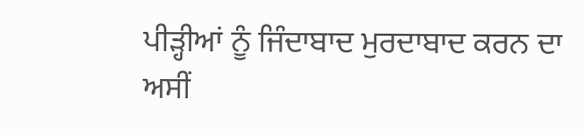ਪੀੜ੍ਹੀਆਂ ਨੂੰ ਜਿੰਦਾਬਾਦ ਮੁਰਦਾਬਾਦ ਕਰਨ ਦਾ ਅਸੀਂ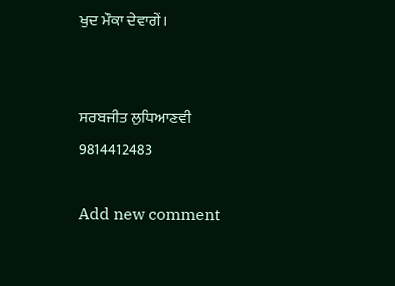ਖੁਦ ਮੌਕਾ ਦੇਵਾਗੇਂ।


ਸਰਬਜੀਤ ਲੁਧਿਆਣਵੀ
9814412483

Add new comment